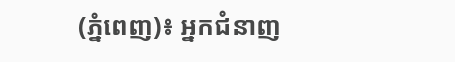(ភ្នំពេញ)៖ អ្នកជំនាញ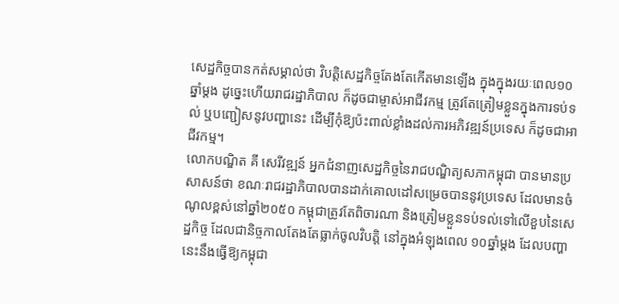សេដ្ឋកិច្ចបានកត់សម្គាល់ថា វិបត្តិសេដ្ឋកិច្ចតែងតែកើតមានឡើង ក្នុងក្នុងរយៈពេល១០ឆ្នាំម្តង ដូច្នេះហើយរាជរដ្ឋាភិបាល ក៏ដូចជាម្ចាស់អាជីវកម្ម ត្រូវតែត្រៀមខ្លួនក្នុងការទប់ទល់ ឬបញ្ជៀសនូវបញ្ហានេះ ដើម្បីកុំឱ្យប៉ះពាល់ខ្លាំងដល់ការអភិវឌ្ឍន៍ប្រទេស ក៏ដូចជាអាជីវកម្ម។
លោកបណ្ឌិត គី សេរីវឌ្ឍន៍ អ្នកជំនាញសេដ្ឋកិច្ចនៃរាជបណ្ឌិត្យសភាកម្ពុជា បានមានប្រសាសន៍ថា ខណៈរាជរដ្ឋាភិបាលបានដាក់គោលដៅសម្រេចបាននូវប្រទេស ដែលមានចំណូលខ្ពស់នៅឆ្នាំ២០៥០ កម្ពុជាត្រូវតែពិចារណា និងត្រៀមខ្លួនទប់ទល់ទៅលើខួបនៃសេដ្ឋកិច្ច ដែលជានិច្ចកាលតែងតែធ្លាក់ចូលវិបត្តិ នៅក្នុងអំឡុងពេល ១០ឆ្នាំម្តង ដែលបញ្ហានេះនឹងធ្វើឱ្យកម្ពុជា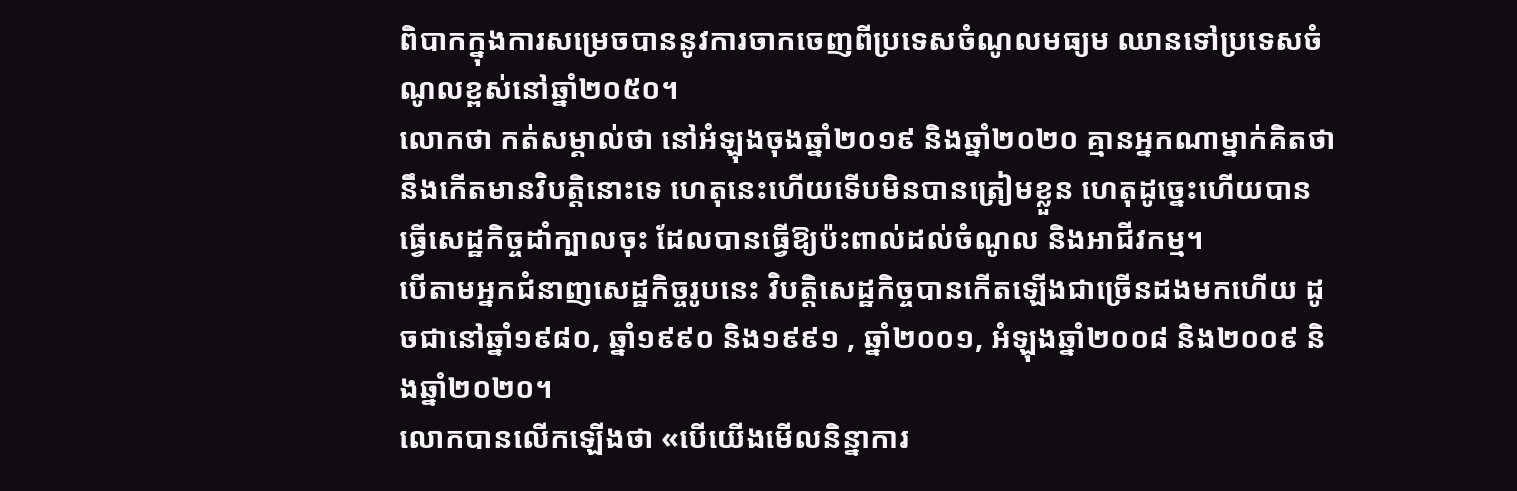ពិបាកក្នុងការសម្រេចបាននូវការចាកចេញពីប្រទេសចំណូលមធ្យម ឈានទៅប្រទេសចំណូលខ្ពស់នៅឆ្នាំ២០៥០។
លោកថា កត់សម្គាល់ថា នៅអំឡុងចុងឆ្នាំ២០១៩ និងឆ្នាំ២០២០ គ្មានអ្នកណាម្នាក់គិតថា នឹងកើតមានវិបត្តិនោះទេ ហេតុនេះហើយទើបមិនបានត្រៀមខ្លួន ហេតុដូច្នេះហើយបានធ្វើសេដ្ឋកិច្ចដាំក្បាលចុះ ដែលបានធ្វើឱ្យប៉ះពាល់ដល់ចំណូល និងអាជីវកម្ម។
បើតាមអ្នកជំនាញសេដ្ឋកិច្ចរូបនេះ វិបត្តិសេដ្ឋកិច្ចបានកើតឡើងជាច្រើនដងមកហើយ ដូចជានៅឆ្នាំ១៩៨០, ឆ្នាំ១៩៩០ និង១៩៩១ , ឆ្នាំ២០០១, អំឡុងឆ្នាំ២០០៨ និង២០០៩ និងឆ្នាំ២០២០។
លោកបានលើកឡើងថា «បើយើងមើលនិន្នាការ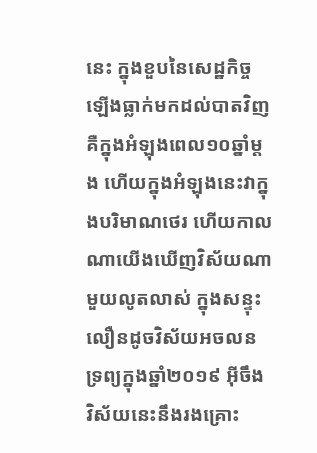នេះ ក្នុងខួបនៃសេដ្ឋកិច្ចឡើងធ្លាក់មកដល់បាតវិញ គឺក្នុងអំឡុងពេល១០ឆ្នាំម្តង ហើយក្នុងអំឡុងនេះវាក្នុងបរិមាណថេរ ហើយកាលណាយើងឃើញវិស័យណាមួយលូតលាស់ ក្នុងសន្ទុះលឿនដូចវិស័យអចលនទ្រព្យក្នុងឆ្នាំ២០១៩ អ៊ីចឹង វិស័យនេះនឹងរងគ្រោះ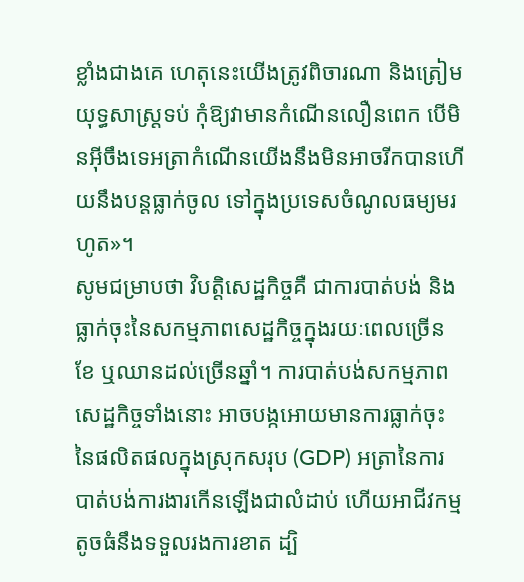ខ្លាំងជាងគេ ហេតុនេះយើងត្រូវពិចារណា និងត្រៀមយុទ្ធសាស្រ្តទប់ កុំឱ្យវាមានកំណើនលឿនពេក បើមិនអ៊ីចឹងទេអត្រាកំណើនយើងនឹងមិនអាចរីកបានហើយនឹងបន្តធ្លាក់ចូល ទៅក្នុងប្រទេសចំណូលធម្យមរហូត»។
សូមជម្រាបថា វិបត្តិសេដ្ឋកិច្ចគឺ ជាការបាត់បង់ និងធ្លាក់ចុះនៃសកម្មភាពសេដ្ឋកិច្ចក្នុងរយៈពេលច្រើនខែ ឬឈានដល់ច្រើនឆ្នាំ។ ការបាត់បង់សកម្មភាពសេដ្ឋកិច្ចទាំងនោះ អាចបង្កអោយមានការធ្លាក់ចុះនៃផលិតផលក្នុងស្រុកសរុប (GDP) អត្រានៃការបាត់បង់ការងារកើនឡើងជាលំដាប់ ហើយអាជីវកម្មតូចធំនឹងទទួលរងការខាត ដ្បិ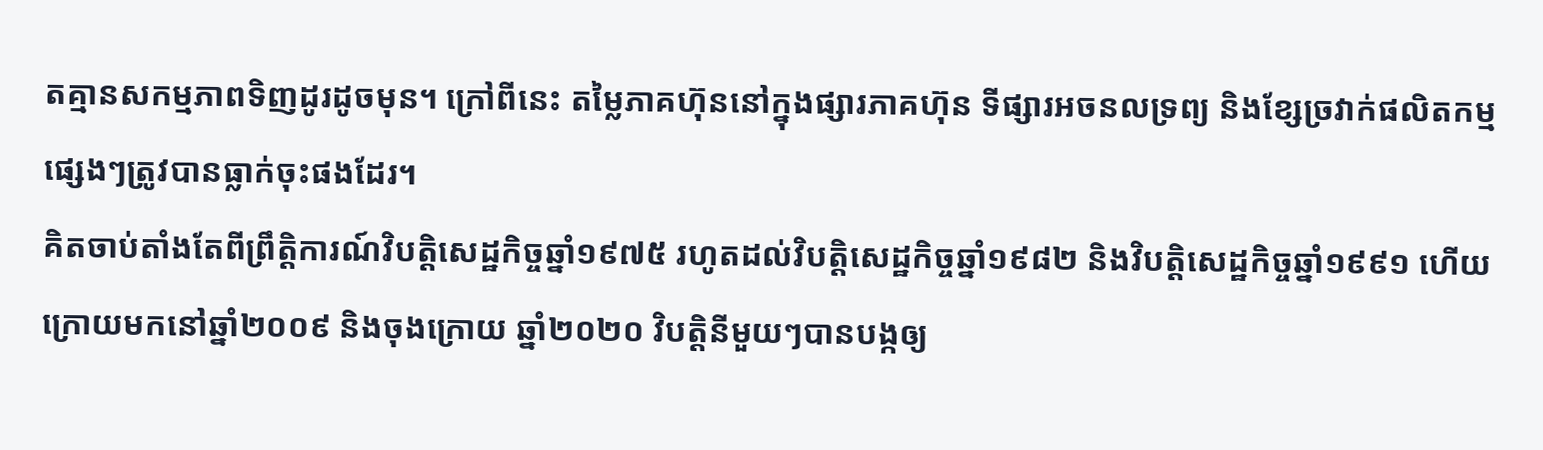តគ្មានសកម្មភាពទិញដូរដូចមុន។ ក្រៅពីនេះ តម្លៃភាគហ៊ុននៅក្នុងផ្សារភាគហ៊ុន ទីផ្សារអចនលទ្រព្យ និងខ្សែច្រវាក់ផលិតកម្មផ្សេងៗត្រូវបានធ្លាក់ចុះផងដែរ។
គិតចាប់តាំងតែពីព្រឹត្តិការណ៍វិបត្តិសេដ្ឋកិច្ចឆ្នាំ១៩៧៥ រហូតដល់វិបត្តិសេដ្ឋកិច្ចឆ្នាំ១៩៨២ និងវិបត្តិសេដ្ឋកិច្ចឆ្នាំ១៩៩១ ហើយក្រោយមកនៅឆ្នាំ២០០៩ និងចុងក្រោយ ឆ្នាំ២០២០ វិបត្តិនីមួយៗបានបង្កឲ្យ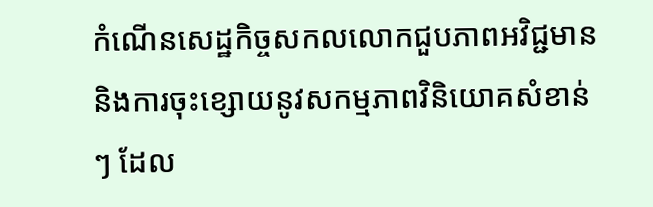កំណើនសេដ្ឋកិច្ចសកលលោកជួបភាពអវិជ្ជមាន និងការចុះខ្សោយនូវសកម្មភាពវិនិយោគសំខាន់ៗ ដែល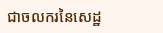ជាចលករនៃសេដ្ឋ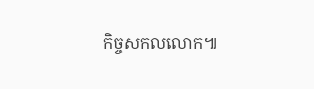កិច្ចសកលលោក៕